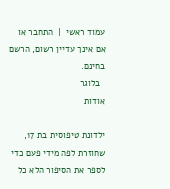עמוד ראשי  |  התחבר או אם אינך עדיין רשום, הרשם בחינם.
  בלוגר
אודות

ילדונת טיפוסית בת 17, שחוזרת לפה מידי פעם כדי לספר את הסיפור הלא כל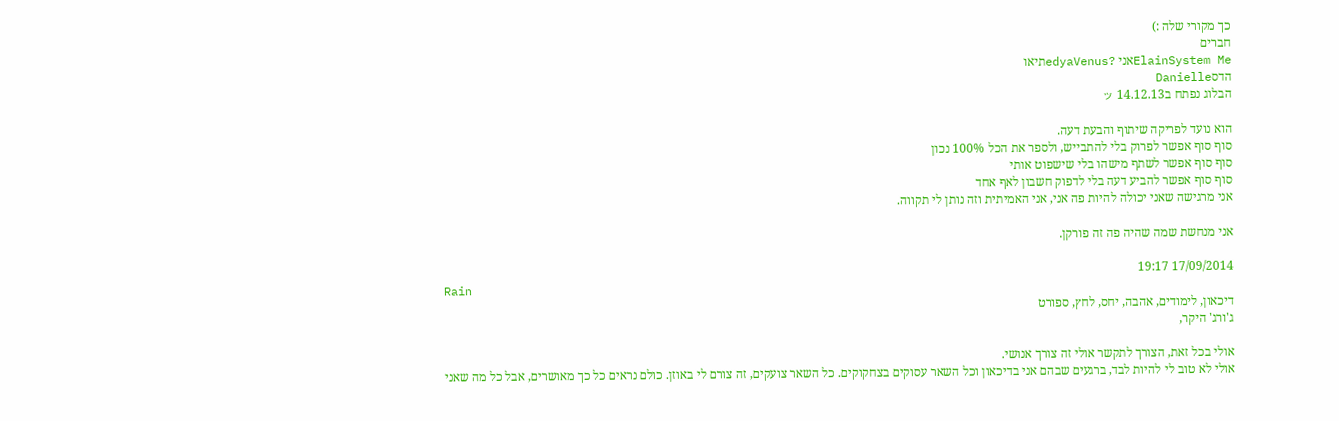כך מקורי שלה :)
חברים
ElainSystem Meאני ?edyaVenusתיאו
הדסDanielle
הבלוג נפתח ב14.12.13 ッ

הוא נועד לפריקה שיתוף והבעת דעה.
סוף סוף אפשר לפרוק בלי להתבייש, ולספר את הכל 100% נכון
סוף סוף אפשר לשתף מישהו בלי שישפוט אותי
סוף סוף אפשר להביע דעה בלי לדפוק חשבון לאף אחד
אני מרגישה שאני יכולה להיות פה אני, אני האמיתית וזה נותן לי תקווה.

אני מנחשת שמה שהיה פה זה פורקן.

17/09/2014 19:17
Rain
דיכאון, לימודים, אהבה, יחס, לחץ, ספורט
ג'ורג' היקר,

אולי בכל זאת, הצורך לתקשר אולי זה צורך אנושי.
אולי לא טוב לי להיות לבד, ברגעים שבהם אני בדיכאון וכל השאר עסוקים בצחקוקים. כל השאר צועקים, זה צורם לי באוזן. כולם נראים כל כך מאושרים, אבל כל מה שאני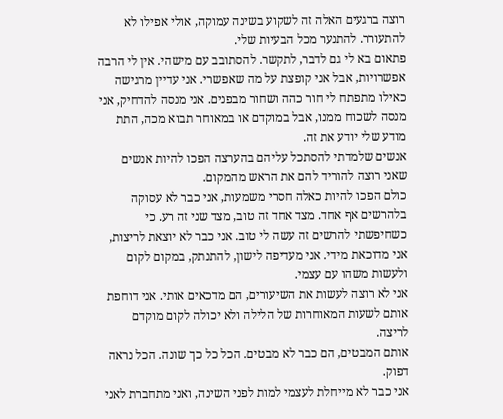רוצה ברגעים האלה זה לשקוע בשינה עמוקה, אולי אפילו לא להתעורר. להתנער מכל הבעיות שלי.
פתאום בא לי גם לדבר, לתקשר. להסתובב עם מישהי. אין לי הרבה אפשרויות, אבל אני קופצת על מה שאפשרי. אני עדיין מרגישה כאילו מתפתח לי חור כהה ושחור מבפנים. אני מנסה להדחיק, אני מנסה לשכוח ממנו, אבל במוקדם או במאוחר תבוא מכה, התת מודע שלי יודע את זה.
אנשים שלמדתי להסתכל עליהם בהערצה הפכו להיות אנשים שאני רוצה להוריד להם את הראש מהמקום.
כולם הפכו להיות כאלה חסרי משמעות, אני כבר לא עסוקה בלהרשים אף אחד. מצד אחד זה טוב, מצד שני זה רע. כי כשחיפשתי להרשים זה עשה לי טוב. אני כבר לא יוצאת לריצות, אני מדוכאת מידי. אני מעדיפה לישון, להתנתק, במקום לקום ולעשות משהו עם עצמי.
אני לא רוצה לעשות את השיעורים, הם מדכאים אותי. אני דוחפת אותם לשעות המאוחרות של הלילה ולא יכולה לקום מוקדם לריצה.
אותם המבטים, הם כבר לא מבטים. הכל כל כך שונה. הכל נראה דפוק.
אני כבר לא מייחלת לעצמי למות לפני השינה, ואני מתחברת לאני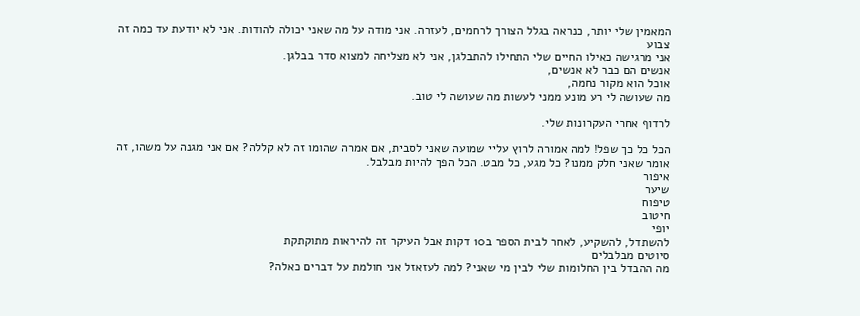המאמין שלי יותר, כנראה בגלל הצורך לרחמים, לעזרה. אני מודה על מה שאני יכולה להודות. אני לא יודעת עד כמה זה צבוע
אני מרגישה כאילו החיים שלי התחילו להתבלגן, אני לא מצליחה למצוא סדר בבלגן.
אנשים הם כבר לא אנשים,
אוכל הוא מקור נחמה,
מה שעושה לי רע מונע ממני לעשות מה שעושה לי טוב.

לרדוף אחרי העקרונות שלי.

הכל כל כך שפל! למה אמורה לרוץ עליי שמועה שאני לסבית, אם אמרה שהומו זה לא קללה? אם אני מגנה על משהו, זה אומר שאני חלק ממנו? כל מגע, כל מבט. הכל הפך להיות מבלבל.
איפור
שיער
טיפוח
חיטוב
יופי
להשתדל, להשקיע, לאחר לבית הספר ב10 דקות אבל העיקר זה להיראות מתוקתקת
סיוטים מבלבלים
מה ההבדל בין החלומות שלי לבין מי שאני? למה לעזאזל אני חולמת על דברים כאלה?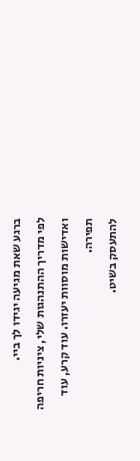ברגע שאת מגיעה יגידו לך ביי.
לפי מדריך ההתנהגות שלי, ציניות חריפה ואדישות מוסוות יעזרו. עוד קרע, עוד תפירה.
להתעסק בשיט.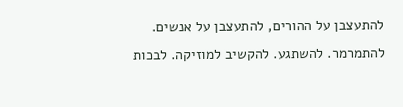להתעצבן על ההורים, להתעצבן על אנשים. להתמרמר. להשתגע. להקשיב למוזיקה. לבכות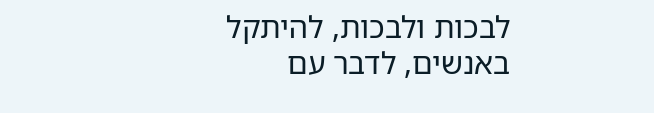לבכות ולבכות, להיתקל באנשים, לדבר עם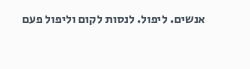אנשים. ליפול. לנסות לקום וליפול פעם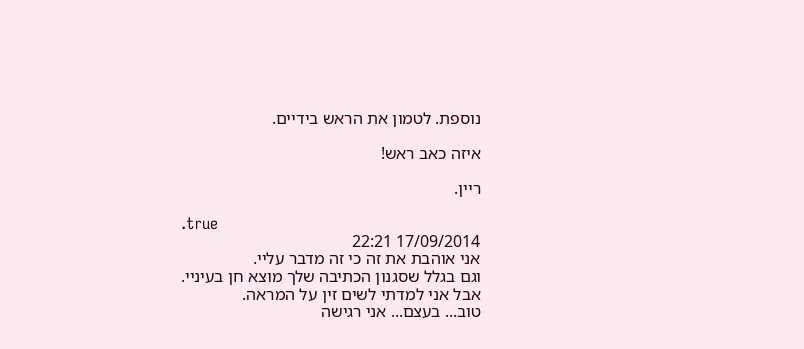נוספת. לטמון את הראש בידיים.

איזה כאב ראש!

ריין.

.true
17/09/2014 22:21
אני אוהבת את זה כי זה מדבר עליי.
וגם בגלל שסגנון הכתיבה שלך מוצא חן בעיניי.
אבל אני למדתי לשים זין על המראה.
טוב... בעצם... אני רגישה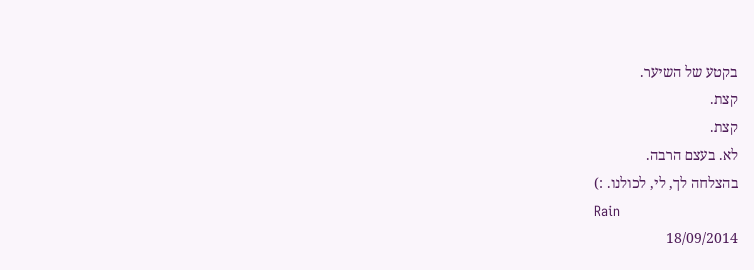בקטע של השיער.
קצת.
קצת.
לא. בעצם הרבה.
בהצלחה לך, לי, לכולנו. :)
Rain
18/09/2014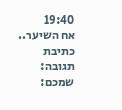19:40
אח השיער..
כתיבת תגובה:
שמכם: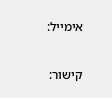אימייל:

קישור: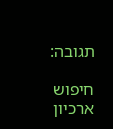תגובה:

חיפוש
ארכיון